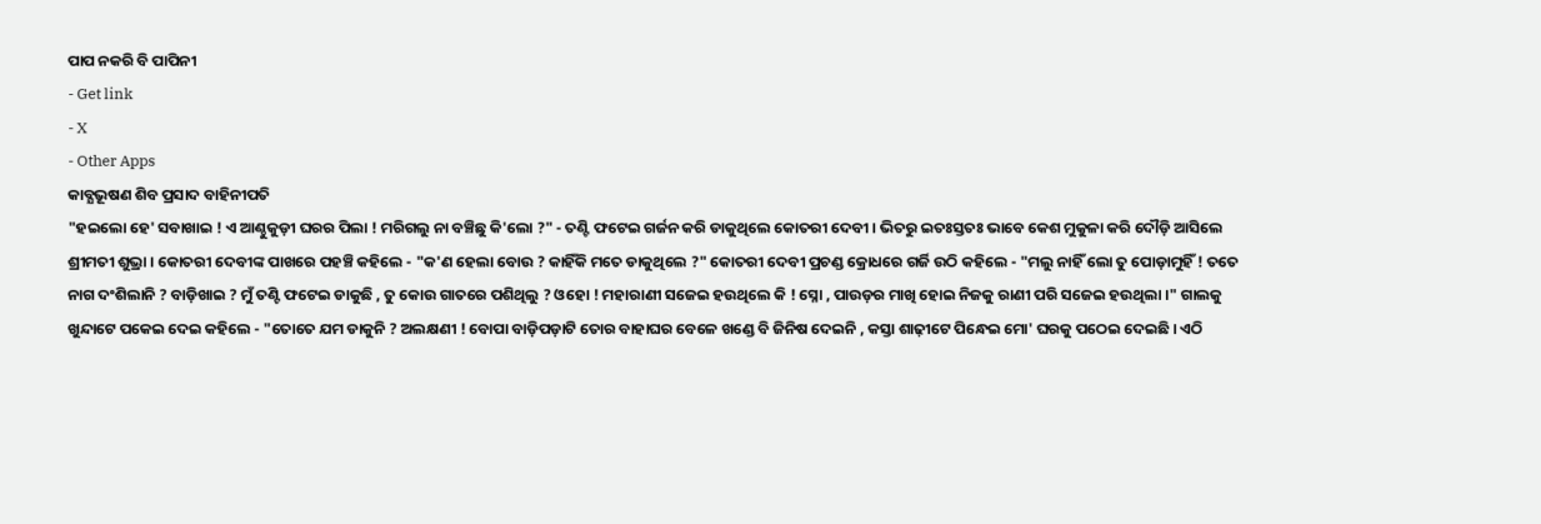ପାପ ନକରି ବି ପାପିନୀ
- Get link
- X
- Other Apps
କାବ୍ଯଭୂଷଣ ଶିବ ପ୍ରସାଦ ବାହିନୀପତି
"ହଇଲୋ ହେ' ସବାଖାଇ ! ଏ ଆଣ୍ଠୁକୁଡ଼ୀ ଘରର ପିଲା ! ମରିଗଲୁ ନା ବଞ୍ଚିଛୁ କି'ଲୋ ?" - ତଣ୍ଟି ଫଟେଇ ଗର୍ଜନ କରି ଡାକୁଥିଲେ କୋତରୀ ଦେବୀ । ଭିତରୁ ଇତଃସ୍ତତଃ ଭାବେ କେଶ ମୁକୁଳା କରି ଦୌଡ଼ି ଆସିଲେ ଶ୍ରୀମତୀ ଶୁଭ୍ରା । କୋତରୀ ଦେବୀଙ୍କ ପାଖରେ ପହଞ୍ଚି କହିଲେ - "କ'ଣ ହେଲା ବୋଉ ? କାହିଁକି ମତେ ଡାକୁଥିଲେ ?" କୋତରୀ ଦେବୀ ପ୍ରଚଣ୍ଡ କ୍ରୋଧରେ ଗର୍ଜି ଉଠି କହିଲେ - "ମଲୁ ନାହିଁ ଲୋ ତୁ ପୋଡ଼ାମୁହିଁ ! ତତେ ନାଗ ଦଂଶିଲାନି ? ବାଡ଼ିଖାଇ ? ମୁଁ ତଣ୍ଟି ଫଟେଇ ଡାକୁଛି , ତୁ କୋଉ ଗାତରେ ପଶିଥିଲୁ ? ଓହୋ ! ମହାରାଣୀ ସଜେଇ ହଉଥିଲେ କି ! ସ୍ନୋ , ପାଉଡ଼ର ମାଖି ହୋଇ ନିଜକୁ ରାଣୀ ପରି ସଜେଇ ହଉଥିଲା ।" ଗାଲକୁ ଖୁନ୍ଦାଟେ ପକେଇ ଦେଇ କହିଲେ - "ତୋତେ ଯମ ଡାକୁନି ? ଅଲକ୍ଷଣୀ ! ବୋପା ବାଡ଼ିପଡ଼ାଟି ତୋର ବାହାଘର ବେଳେ ଖଣ୍ଡେ ବି ଜିନିଷ ଦେଇନି , କସ୍ତା ଶାଢ଼ୀଟେ ପିନ୍ଧେଇ ମୋ' ଘରକୁ ପଠେଇ ଦେଇଛି । ଏଠି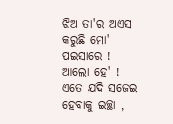ଝିଅ ତା'ର ଅଏସ କରୁଛି ମୋ' ପଇସାରେ ! ଆଲୋ ହେ' ! ଏତେ ଯଦି ସଜେଇ ହେବାକୁ ଇଚ୍ଛା ,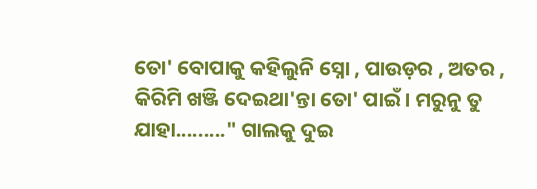ତୋ' ବୋପାକୁ କହିଲୁନି ସ୍ନୋ , ପାଉଡ଼ର , ଅତର , କିରିମି ଖଞ୍ଜି ଦେଇଥା'ନ୍ତା ତୋ' ପାଇଁ । ମରୁନୁ ତୁ ଯାହା........." ଗାଲକୁ ଦୁଇ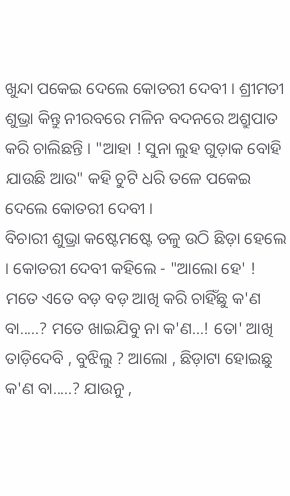ଖୁନ୍ଦା ପକେଇ ଦେଲେ କୋତରୀ ଦେବୀ । ଶ୍ରୀମତୀ ଶୁଭ୍ରା କିନ୍ତୁ ନୀରବରେ ମଳିନ ବଦନରେ ଅଶ୍ରୁପାତ କରି ଚାଲିଛନ୍ତି । "ଆହା ! ସୁନା ଲୁହ ଗୁଡ଼ାକ ବୋହି ଯାଉଛି ଆଉ" କହି ଚୁଟି ଧରି ତଳେ ପକେଇ ଦେଲେ କୋତରୀ ଦେବୀ ।
ବିଚାରୀ ଶୁଭ୍ରା କଷ୍ଟେମଷ୍ଟେ ତଳୁ ଉଠି ଛିଡ଼ା ହେଲେ । କୋତରୀ ଦେବୀ କହିଲେ - "ଆଲୋ ହେ' ! ମତେ ଏତେ ବଡ଼ ବଡ଼ ଆଖି କରି ଚାହିଁଛୁ କ'ଣ ବା.....? ମତେ ଖାଇଯିବୁ ନା କ'ଣ...! ତୋ' ଆଖି ତାଡ଼ିଦେବି , ବୁଝିଲୁ ? ଆଲୋ , ଛିଡ଼ାଟା ହୋଇଛୁ କ'ଣ ବା.....? ଯାଉନୁ ,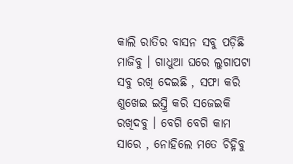କାଲି ରାତିର ବାସନ ସବୁ ପଡ଼ିଛି ମାଜିବୁ । ଗାଧୁଆ ଘରେ ଲୁଗାପଟା ସବୁ ରଖି ଦେଇଛି , ସଫା କରି ଶୁଖେଇ ଇସ୍ତ୍ରି କରି ସଜେଇକି ରଖିଦବୁ । ବେଗି ବେଗି କାମ ସାରେ , ନୋହିଲେ ମତେ ଚିହ୍ନିବୁ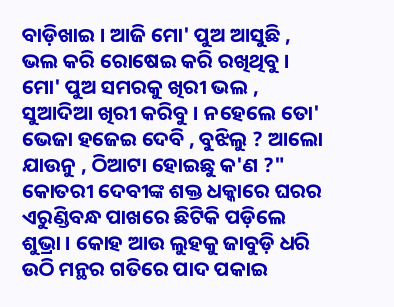ବାଡ଼ିଖାଇ । ଆଜି ମୋ' ପୁଅ ଆସୁଛି , ଭଲ କରି ରୋଷେଇ କରି ରଖିଥିବୁ । ମୋ' ପୁଅ ସମରକୁ ଖିରୀ ଭଲ , ସୁଆଦିଆ ଖିରୀ କରିବୁ । ନହେଲେ ତୋ' ଭେଜା ହଜେଇ ଦେବି , ବୁଝିଲୁ ? ଆଲୋ ଯାଉନୁ , ଠିଆଟା ହୋଇଛୁ କ'ଣ ?" କୋତରୀ ଦେବୀଙ୍କ ଶକ୍ତ ଧକ୍କାରେ ଘରର ଏରୁଣ୍ଡିବନ୍ଧ ପାଖରେ ଛିଟିକି ପଡ଼ିଲେ ଶୁଭ୍ରା । କୋହ ଆଉ ଲୁହକୁ ଜାବୁଡ଼ି ଧରି ଉଠି ମନ୍ଥର ଗତିରେ ପାଦ ପକାଇ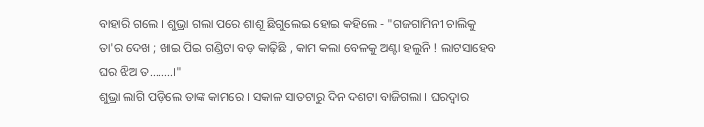ବାହାରି ଗଲେ । ଶୁଭ୍ରା ଗଲା ପରେ ଶାଶୂ ଛିଗୁଲେଇ ହୋଇ କହିଲେ - "ଗଜଗାମିନୀ ଚାଲିକୁ ତା'ର ଦେଖ ; ଖାଇ ପିଇ ଗଣ୍ଡିଟା ବଡ଼ କାଢ଼ିଛି , କାମ କଲା ବେଳକୁ ଅଣ୍ଟା ହଲୁନି ! ଲାଟସାହେବ ଘର ଝିଅ ତ........।"
ଶୁଭ୍ରା ଲାଗି ପଡ଼ିଲେ ତାଙ୍କ କାମରେ । ସକାଳ ସାତଟାରୁ ଦିନ ଦଶଟା ବାଜିଗଲା । ଘରଦ୍ୱାର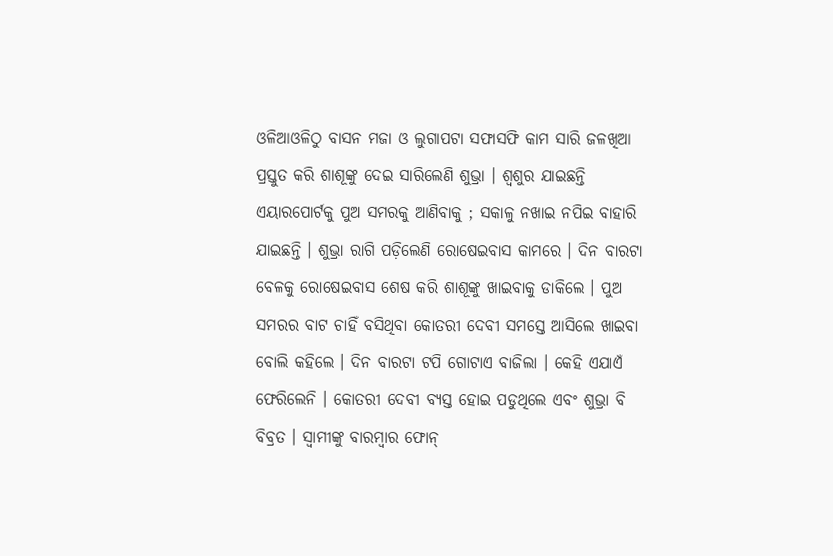ଓଳିଆଓଳିଠୁ ବାସନ ମଜା ଓ ଲୁଗାପଟା ସଫାସଫି କାମ ସାରି ଜଳଖିଆ ପ୍ରସ୍ତୁତ କରି ଶାଶୂଙ୍କୁ ଦେଇ ସାରିଲେଣି ଶୁଭ୍ରା । ଶ୍ବଶୁର ଯାଇଛନ୍ତି ଏୟାରପୋର୍ଟକୁ ପୁଅ ସମରକୁ ଆଣିବାକୁ ; ସକାଳୁ ନଖାଇ ନପିଇ ବାହାରି ଯାଇଛନ୍ତି । ଶୁଭ୍ରା ରାଗି ପଡ଼ିଲେଣି ରୋଷେଇବାସ କାମରେ । ଦିନ ବାରଟା ବେଳକୁ ରୋଷେଇବାସ ଶେଷ କରି ଶାଶୂଙ୍କୁ ଖାଇବାକୁ ଡାକିଲେ । ପୁଅ ସମରର ବାଟ ଚାହିଁ ବସିଥିବା କୋତରୀ ଦେବୀ ସମସ୍ତେ ଆସିଲେ ଖାଇବା ବୋଲି କହିଲେ । ଦିନ ବାରଟା ଟପି ଗୋଟାଏ ବାଜିଲା । କେହି ଏଯାଏଁ ଫେରିଲେନି । କୋତରୀ ଦେବୀ ବ୍ଯସ୍ତ ହୋଇ ପଡୁଥିଲେ ଏବଂ ଶୁଭ୍ରା ବି ବିବ୍ରତ । ସ୍ବାମୀଙ୍କୁ ବାରମ୍ବାର ଫୋନ୍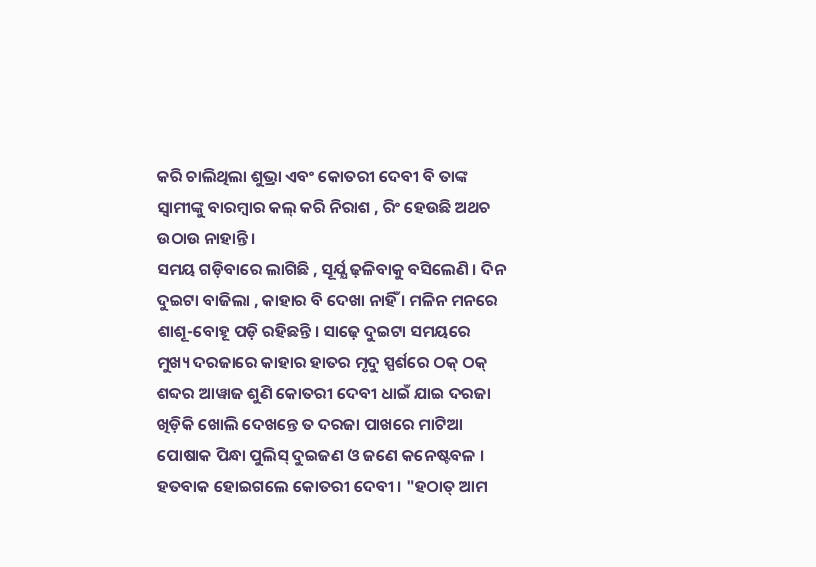କରି ଚାଲିଥିଲା ଶୁଭ୍ରା ଏବଂ କୋତରୀ ଦେବୀ ବି ତାଙ୍କ ସ୍ବାମୀଙ୍କୁ ବାରମ୍ବାର କଲ୍ କରି ନିରାଶ , ରିଂ ହେଉଛି ଅଥଚ ଉଠାଉ ନାହାନ୍ତି ।
ସମୟ ଗଡ଼ିବାରେ ଲାଗିଛି , ସୂର୍ଯ୍ଯ ଢ଼ଳିବାକୁ ବସିଲେଣି । ଦିନ ଦୁଇଟା ବାଜିଲା , କାହାର ବି ଦେଖା ନାହିଁ । ମଳିନ ମନରେ ଶାଶୂ-ବୋହୂ ପଡ଼ି ରହିଛନ୍ତି । ସାଢ଼େ ଦୁଇଟା ସମୟରେ ମୁଖ୍ୟ ଦରଜାରେ କାହାର ହାତର ମୃଦୁ ସ୍ପର୍ଶରେ ଠକ୍ ଠକ୍ ଶବ୍ଦର ଆୱାଜ ଶୁଣି କୋତରୀ ଦେବୀ ଧାଇଁ ଯାଇ ଦରଜା ଖିଡ଼ିକି ଖୋଲି ଦେଖନ୍ତେ ତ ଦରଜା ପାଖରେ ମାଟିଆ ପୋଷାକ ପିନ୍ଧା ପୁଲିସ୍ ଦୁଇଜଣ ଓ ଜଣେ କନେଷ୍ଟବଳ । ହତବାକ ହୋଇଗଲେ କୋତରୀ ଦେବୀ । "ହଠାତ୍ ଆମ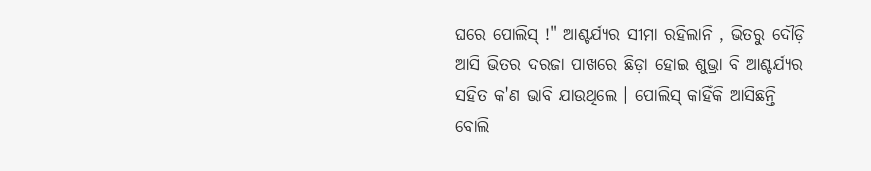ଘରେ ପୋଲିସ୍ !" ଆଶ୍ଚର୍ଯ୍ୟର ସୀମା ରହିଲାନି , ଭିତରୁ ଦୌଡ଼ି ଆସି ଭିତର ଦରଜା ପାଖରେ ଛିଡ଼ା ହୋଇ ଶୁଭ୍ରା ବି ଆଶ୍ଚର୍ଯ୍ୟର ସହିତ କ'ଣ ଭାବି ଯାଉଥିଲେ । ପୋଲିସ୍ କାହିଁକି ଆସିଛନ୍ତି ବୋଲି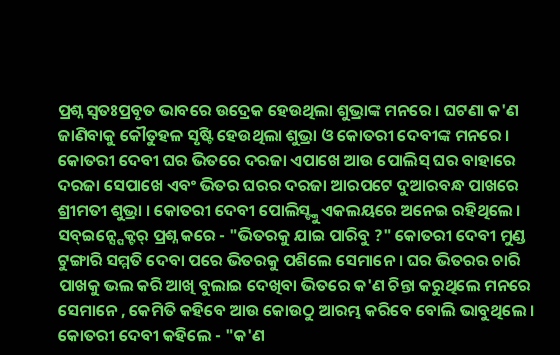ପ୍ରଶ୍ନ ସ୍ବତଃପ୍ରବୃତ ଭାବରେ ଉଦ୍ରେକ ହେଉଥିଲା ଶୁଭ୍ରାଙ୍କ ମନରେ । ଘଟଣା କ'ଣ ଜାଣିବାକୁ କୌତୁହଳ ସୃଷ୍ଟି ହେଉଥିଲା ଶୁଭ୍ରା ଓ କୋତରୀ ଦେବୀଙ୍କ ମନରେ ।
କୋତରୀ ଦେବୀ ଘର ଭିତରେ ଦରଜା ଏପାଖେ ଆଉ ପୋଲିସ୍ ଘର ବାହାରେ ଦରଜା ସେପାଖେ ଏବଂ ଭିତର ଘରର ଦରଜା ଆରପଟେ ଦୁଆରବନ୍ଧ ପାଖରେ ଶ୍ରୀମତୀ ଶୁଭ୍ରା । କୋତରୀ ଦେବୀ ପୋଲିସ୍ଙ୍କୁ ଏକଲୟରେ ଅନେଇ ରହିଥିଲେ । ସବ୍ଇନ୍ସ୍ପେକ୍ଟର୍ ପ୍ରଶ୍ନ କରେ - "ଭିତରକୁ ଯାଇ ପାରିବୁ ?" କୋତରୀ ଦେବୀ ମୁଣ୍ଡ ଟୁଙ୍ଗାରି ସମ୍ମତି ଦେବା ପରେ ଭିତରକୁ ପଶିଲେ ସେମାନେ । ଘର ଭିତରର ଚାରି ପାଖକୁ ଭଲ କରି ଆଖି ବୁଲାଇ ଦେଖିବା ଭିତରେ କ'ଣ ଚିନ୍ତା କରୁଥିଲେ ମନରେ ସେମାନେ , କେମିତି କହିବେ ଆଉ କୋଉଠୁ ଆରମ୍ଭ କରିବେ ବୋଲି ଭାବୁଥିଲେ । କୋତରୀ ଦେବୀ କହିଲେ - "କ'ଣ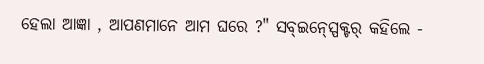ହେଲା ଆଜ୍ଞା , ଆପଣମାନେ ଆମ ଘରେ ?" ସବ୍ଇନ୍ସ୍ପେକ୍ଟର୍ କହିଲେ -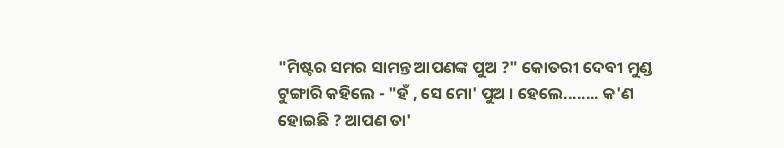"ମିଷ୍ଟର ସମର ସାମନ୍ତ ଆପଣଙ୍କ ପୁଅ ?" କୋତରୀ ଦେବୀ ମୁଣ୍ଡ ଟୁଙ୍ଗାରି କହିଲେ - "ହଁ , ସେ ମୋ' ପୁଅ । ହେଲେ........ କ'ଣ ହୋଇଛି ? ଆପଣ ତା'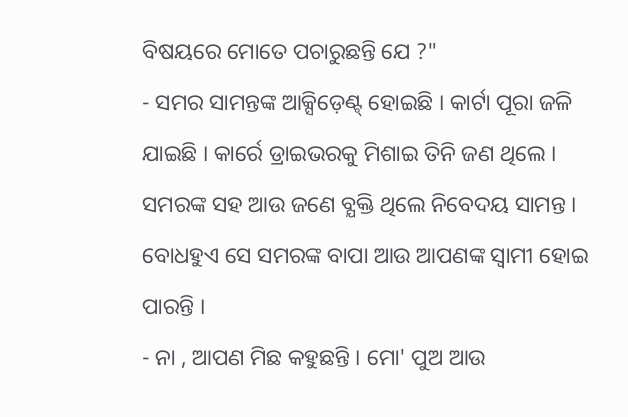ବିଷୟରେ ମୋତେ ପଚାରୁଛନ୍ତି ଯେ ?"
- ସମର ସାମନ୍ତଙ୍କ ଆକ୍ସିଡ଼େଣ୍ଟ୍ ହୋଇଛି । କାର୍ଟା ପୂରା ଜଳି ଯାଇଛି । କାର୍ରେ ଡ୍ରାଇଭରକୁ ମିଶାଇ ତିନି ଜଣ ଥିଲେ । ସମରଙ୍କ ସହ ଆଉ ଜଣେ ବ୍ଯକ୍ତି ଥିଲେ ନିବେଦୟ ସାମନ୍ତ । ବୋଧହୁଏ ସେ ସମରଙ୍କ ବାପା ଆଉ ଆପଣଙ୍କ ସ୍ବାମୀ ହୋଇ ପାରନ୍ତି ।
- ନା , ଆପଣ ମିଛ କହୁଛନ୍ତି । ମୋ' ପୁଅ ଆଉ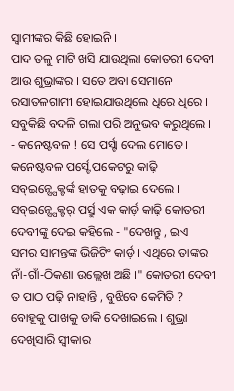ସ୍ବାମୀଙ୍କର କିଛି ହୋଇନି ।
ପାଦ ତଳୁ ମାଟି ଖସି ଯାଉଥିଲା କୋତରୀ ଦେବୀ ଆଉ ଶୁଭ୍ରାଙ୍କର । ସତେ ଅବା ସେମାନେ ରସାତଳଗାମୀ ହୋଇଯାଉଥିଲେ ଧିରେ ଧିରେ । ସବୁକିଛି ବଦଳି ଗଲା ପରି ଅନୁଭବ କରୁଥିଲେ ।
- କନେଷ୍ଟବଳ ! ସେ ପର୍ସ୍ଟା ଦେଲ ମୋତେ ।
କନେଷ୍ଟବଳ ପର୍ସ୍ଟେ ପକେଟରୁ କାଢ଼ି ସବ୍ଇନ୍ସ୍ପେକ୍ଟର୍ଙ୍କ ହାତକୁ ବଢ଼ାଇ ଦେଲେ । ସବ୍ଇନ୍ସ୍ପେକ୍ଟର୍ ପର୍ସ୍ରୁ ଏକ କାର୍ଡ଼ କାଢ଼ି କୋତରୀ ଦେବୀଙ୍କୁ ଦେଇ କହିଲେ - "ଦେଖନ୍ତୁ , ଇଏ ସମର ସାମନ୍ତଙ୍କ ଭିଜିଟିଂ କାର୍ଡ଼ । ଏଥିରେ ତାଙ୍କର ନାଁ-ଗାଁ-ଠିକଣା ଉଲ୍ଲେଖ ଅଛି ।" କୋତରୀ ଦେବୀ ତ ପାଠ ପଢ଼ି ନାହାନ୍ତି , ବୁଝିବେ କେମିତି ? ବୋହୂକୁ ପାଖକୁ ଡାକି ଦେଖାଇଲେ । ଶୁଭ୍ରା ଦେଖିସାରି ସ୍ବୀକାର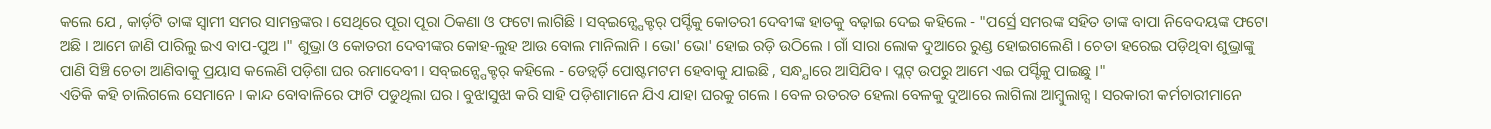କଲେ ଯେ , କାର୍ଡ଼ଟି ତାଙ୍କ ସ୍ବାମୀ ସମର ସାମନ୍ତଙ୍କର । ସେଥିରେ ପୂରା ପୂରା ଠିକଣା ଓ ଫଟୋ ଲାଗିଛି । ସବ୍ଇନ୍ସ୍ପେକ୍ଟର୍ ପର୍ସ୍ଟିକୁ କୋତରୀ ଦେବୀଙ୍କ ହାତକୁ ବଢ଼ାଇ ଦେଇ କହିଲେ - "ପର୍ସ୍ରେ ସମରଙ୍କ ସହିତ ତାଙ୍କ ବାପା ନିବେଦୟଙ୍କ ଫଟୋ ଅଛି । ଆମେ ଜାଣି ପାରିଲୁ ଇଏ ବାପ-ପୁଅ ।" ଶୁଭ୍ରା ଓ କୋତରୀ ଦେବୀଙ୍କର କୋହ-ଲୁହ ଆଉ ବୋଲ ମାନିଲାନି । ଭୋ' ଭୋ' ହୋଇ ରଡ଼ି ଉଠିଲେ । ଗାଁ ସାରା ଲୋକ ଦୁଆରେ ରୁଣ୍ଡ ହୋଇଗଲେଣି । ଚେତା ହରେଇ ପଡ଼ିଥିବା ଶୁଭ୍ରାଙ୍କୁ ପାଣି ସିଞ୍ଚି ଚେତା ଆଣିବାକୁ ପ୍ରୟାସ କଲେଣି ପଡ଼ିଶା ଘର ରମାଦେବୀ । ସବ୍ଇନ୍ସ୍ପେକ୍ଟର୍ କହିଲେ - ଡେଡ଼୍ବର୍ଡ଼ି ପୋଷ୍ଟମଟମ ହେବାକୁ ଯାଇଛି , ସନ୍ଧ୍ଯାରେ ଆସିଯିବ । ପ୍ଲଟ୍ ଉପରୁ ଆମେ ଏଇ ପର୍ସ୍ଟିକୁ ପାଇଛୁ ।"
ଏତିକି କହି ଚାଲିଗଲେ ସେମାନେ । କାନ୍ଦ ବୋବାଳିରେ ଫାଟି ପଡୁଥିଲା ଘର । ବୁଝାସୁଝା କରି ସାହି ପଡ଼ିଶାମାନେ ଯିଏ ଯାହା ଘରକୁ ଗଲେ । ବେଳ ରତରତ ହେଲା ବେଳକୁ ଦୁଆରେ ଲାଗିଲା ଆମ୍ବୁଲାନ୍ସ । ସରକାରୀ କର୍ମଚାରୀମାନେ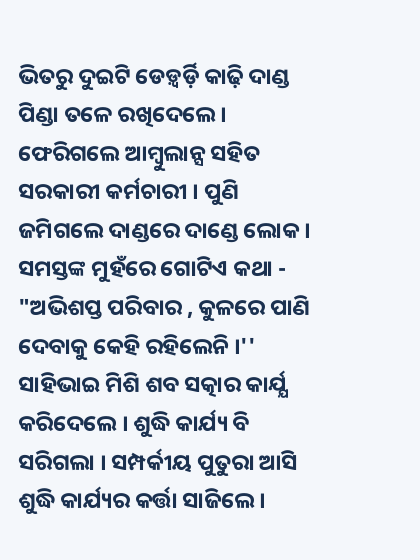ଭିତରୁ ଦୁଇଟି ଡେଡ଼୍ବର୍ଡ଼ି କାଢ଼ି ଦାଣ୍ଡ ପିଣ୍ଡା ତଳେ ରଖିଦେଲେ । ଫେରିଗଲେ ଆମ୍ବୁଲାନ୍ସ ସହିତ ସରକାରୀ କର୍ମଚାରୀ । ପୁଣି ଜମିଗଲେ ଦାଣ୍ଡରେ ଦାଣ୍ଡେ ଲୋକ । ସମସ୍ତଙ୍କ ମୁହଁରେ ଗୋଟିଏ କଥା - "ଅଭିଶପ୍ତ ପରିବାର , କୁଳରେ ପାଣି ଦେବାକୁ କେହି ରହିଲେନି ।'' ସାହିଭାଇ ମିଶି ଶବ ସତ୍କାର କାର୍ଯ୍ଯ କରିଦେଲେ । ଶୁଦ୍ଧି କାର୍ଯ୍ୟ ବି ସରିଗଲା । ସମ୍ପର୍କୀୟ ପୁତୁରା ଆସି ଶୁଦ୍ଧି କାର୍ଯ୍ୟର କର୍ତ୍ତା ସାଜିଲେ ।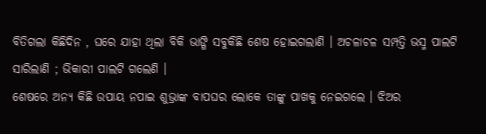ବିତିଗଲା କିଛିଦିନ , ଘରେ ଯାହା ଥିଲା ବିକି ଭାଙ୍ଗି ସବୁକିଛି ଶେଷ ହୋଇଗଲାଣି । ଅଚଳାଚଳ ସମ୍ପତ୍ତି ଭସ୍ମ ପାଲଟି ସାରିଲାଣି ; ଭିକାରୀ ପାଲଟି ଗଲେଣି ।
ଶେଷରେ ଅନ୍ଯ କିଛି ଉପାୟ ନପାଇ ଶୁଭ୍ରାଙ୍କ ବାପଘର ଲୋକେ ତାଙ୍କୁ ପାଖକୁ ନେଇଗଲେ । ଝିଅର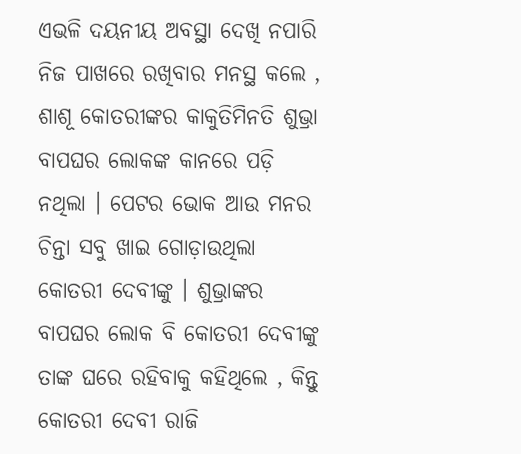ଏଭଳି ଦୟନୀୟ ଅବସ୍ଥା ଦେଖି ନପାରି ନିଜ ପାଖରେ ରଖିବାର ମନସ୍ଥ କଲେ , ଶାଶୂ କୋତରୀଙ୍କର କାକୁତିମିନତି ଶୁଭ୍ରା ବାପଘର ଲୋକଙ୍କ କାନରେ ପଡ଼ି ନଥିଲା । ପେଟର ଭୋକ ଆଉ ମନର ଚିନ୍ତା ସବୁ ଖାଇ ଗୋଡ଼ାଉଥିଲା କୋତରୀ ଦେବୀଙ୍କୁ । ଶୁଭ୍ରାଙ୍କର ବାପଘର ଲୋକ ବି କୋତରୀ ଦେବୀଙ୍କୁ ତାଙ୍କ ଘରେ ରହିବାକୁ କହିଥିଲେ , କିନ୍ତୁ କୋତରୀ ଦେବୀ ରାଜି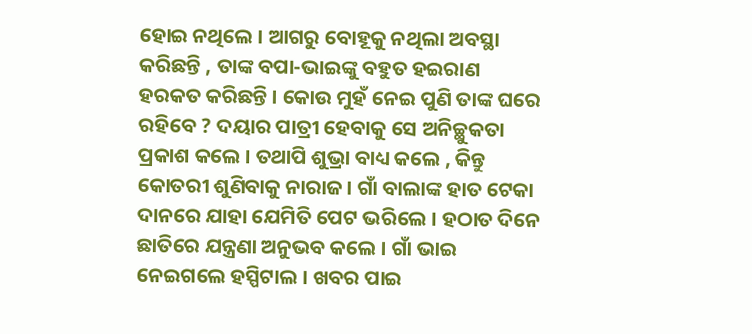ହୋଇ ନଥିଲେ । ଆଗରୁ ବୋହୂକୁ ନଥିଲା ଅବସ୍ଥା କରିଛନ୍ତି , ତାଙ୍କ ବପା-ଭାଇଙ୍କୁ ବହୁତ ହଇରାଣ ହରକତ କରିଛନ୍ତି । କୋଉ ମୁହଁ ନେଇ ପୁଣି ତାଙ୍କ ଘରେ ରହିବେ ? ଦୟାର ପାତ୍ରୀ ହେବାକୁ ସେ ଅନିଚ୍ଛୁକତା ପ୍ରକାଶ କଲେ । ତଥାପି ଶୁଭ୍ରା ବାଧ୍ୟ କଲେ , କିନ୍ତୁ କୋତରୀ ଶୁଣିବାକୁ ନାରାଜ । ଗାଁ ବାଲାଙ୍କ ହାତ ଟେକା ଦାନରେ ଯାହା ଯେମିତି ପେଟ ଭରିଲେ । ହଠାତ ଦିନେ ଛାତିରେ ଯନ୍ତ୍ରଣା ଅନୁଭବ କଲେ । ଗାଁ ଭାଇ ନେଇଗଲେ ହସ୍ପିଟାଲ । ଖବର ପାଇ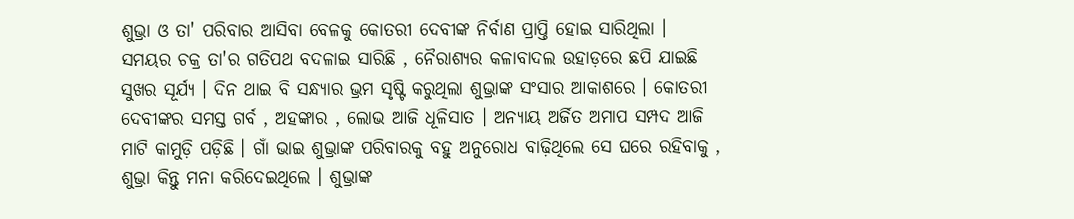ଶୁଭ୍ରା ଓ ତା' ପରିବାର ଆସିବା ବେଳକୁ କୋତରୀ ଦେବୀଙ୍କ ନିର୍ବାଣ ପ୍ରାପ୍ତି ହୋଇ ସାରିଥିଲା ।
ସମୟର ଚକ୍ର ତା'ର ଗତିପଥ ବଦଳାଇ ସାରିଛି , ନୈରାଶ୍ୟର କଳାବାଦଲ ଉହାଡ଼ରେ ଛପି ଯାଇଛି ସୁଖର ସୂର୍ଯ୍ଯ । ଦିନ ଥାଇ ବି ସନ୍ଧ୍ଯାର ଭ୍ରମ ସୃଷ୍ଟି କରୁଥିଲା ଶୁଭ୍ରାଙ୍କ ସଂସାର ଆକାଶରେ । କୋତରୀ ଦେବୀଙ୍କର ସମସ୍ତ ଗର୍ବ , ଅହଙ୍କାର , ଲୋଭ ଆଜି ଧୂଳିସାତ । ଅନ୍ଯାୟ ଅର୍ଜିତ ଅମାପ ସମ୍ପଦ ଆଜି ମାଟି କାମୁଡ଼ି ପଡ଼ିଛି । ଗାଁ ଭାଇ ଶୁଭ୍ରାଙ୍କ ପରିବାରକୁ ବହୁ ଅନୁରୋଧ ବାଢ଼ିଥିଲେ ସେ ଘରେ ରହିବାକୁ , ଶୁଭ୍ରା କିନ୍ତୁ ମନା କରିଦେଇଥିଲେ । ଶୁଭ୍ରାଙ୍କ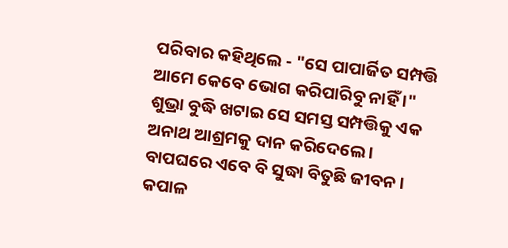ପରିବାର କହିଥିଲେ - "ସେ ପାପାର୍ଜିତ ସମ୍ପତ୍ତି ଆମେ କେବେ ଭୋଗ କରିପାରିବୁ ନାହିଁ ।" ଶୁଭ୍ରା ବୁଦ୍ଧି ଖଟାଇ ସେ ସମସ୍ତ ସମ୍ପତ୍ତିକୁ ଏକ ଅନାଥ ଆଶ୍ରମକୁ ଦାନ କରିଦେଲେ । ବାପଘରେ ଏବେ ବି ସୁଦ୍ଧା ବିତୁଛି ଜୀବନ । କପାଳ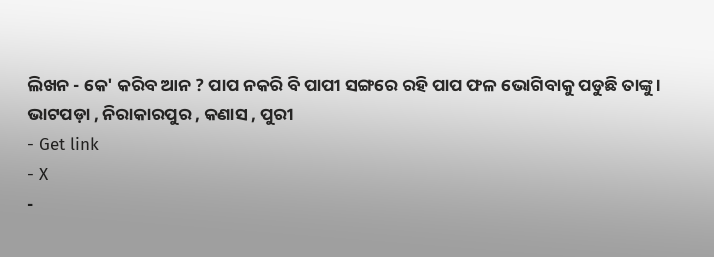ଲିଖନ - କେ' କରିବ ଆନ ? ପାପ ନକରି ବି ପାପୀ ସଙ୍ଗରେ ରହି ପାପ ଫଳ ଭୋଗିବାକୁ ପଡୁଛି ତାଙ୍କୁ ।
ଭାଟପଡ଼ା , ନିରାକାରପୁର , କଣାସ , ପୁରୀ
- Get link
- X
-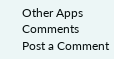Other Apps
Comments
Post a Comment